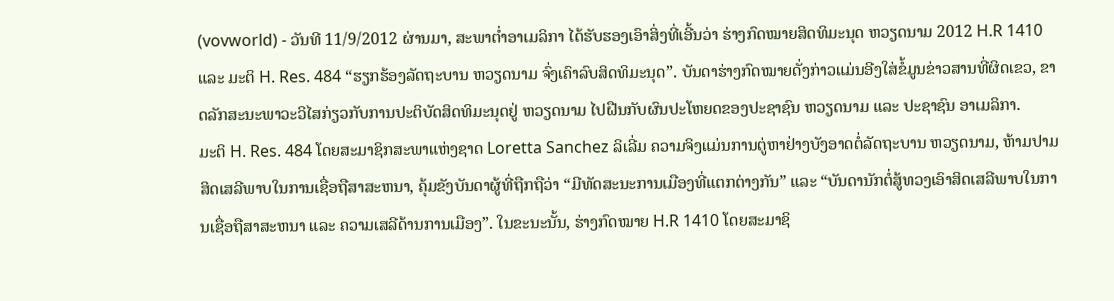(vovworld) - ວັນທີ 11/9/2012 ຜ່ານມາ, ສະພາຕ່ຳອາເມລິກາ ໄດ້ຮັບຮອງເອົາສິ່ງທີ່ເອີ້ນວ່າ ຮ່າງກົດໝາຍສິດທິມະນຸດ ຫວຽດນາມ 2012 H.R 1410 ແລະ ມະຕິ H. Res. 484 “ຮຽກຮ້ອງລັດຖະບານ ຫວຽດນາມ ຈົ່ງເຄົາລົບສິດທິມະນຸດ”. ບັນດາຮ່າງກົດໝາຍດັ່ງກ່າວແມ່ນອີງໃສ່ຂໍ້ມູນຂ່າວສານທີ່ຜິດເຂວ, ຂາດລັກສະນະພາວະວິໄສກ່ຽວກັບການປະຕິບັດສິດທິມະນຸດຢູ່ ຫວຽດນາມ ໄປຝືນກັບຜົນປະໂຫຍດຂອງປະຊາຊົນ ຫວຽດນາມ ແລະ ປະຊາຊົນ ອາເມລິກາ.
ມະຕິ H. Res. 484 ໂດຍສະມາຊິກສະພາແຫ່ງຊາດ Loretta Sanchez ລິເລີ່ມ ຄວາມຈິງແມ່ນການຕູ່ຫາຢ່າງບັງອາດຕໍ່ລັດຖະບານ ຫວຽດນາມ, ຫ້າມປາມສິດເສລີພາບໃນການເຊື່ອຖືສາສະຫນາ, ຄຸ້ມຂັງບັນດາຜູ້ທີ່ຖືກຖືວ່າ “ມີທັດສະນະການເມືອງທີ່ແຕກຕ່າງກັນ” ແລະ “ບັນດານັກຕໍ່ສູ້ທວງເອົາສິດເສລີພາບໃນການເຊື່ອຖືສາສະຫນາ ແລະ ຄວາມເສລີດ້ານການເມືອງ”. ໃນຂະນະນັ້ນ, ຮ່າງກົດໝາຍ H.R 1410 ໂດຍສະມາຊິ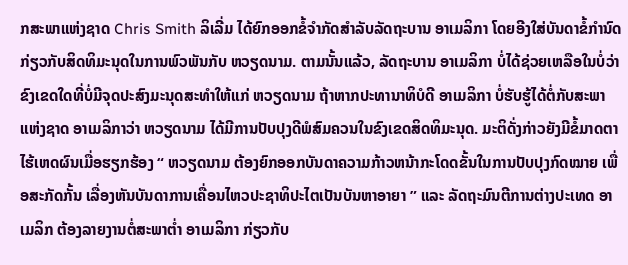ກສະພາແຫ່ງຊາດ Chris Smith ລິເລີ່ມ ໄດ້ຍົກອອກຂໍ້ຈຳກັດສຳລັບລັດຖະບານ ອາເມລິກາ ໂດຍອີງໃສ່ບັນດາຂໍ້ກຳນົດກ່ຽວກັບສິດທິມະນຸດໃນການພົວພັນກັບ ຫວຽດນາມ. ຕາມນັ້ນແລ້ວ, ລັດຖະບານ ອາເມລິກາ ບໍ່ໄດ້ຊ່ວຍເຫລືອໃນບໍ່ວ່າຂົງເຂດໃດທີ່ບໍ່ມີຈຸດປະສົງມະນຸດສະທຳໃຫ້ແກ່ ຫວຽດນາມ ຖ້າຫາກປະທານາທິບໍດີ ອາເມລິກາ ບໍ່ຮັບຮູ້ໄດ້ຕໍ່ກັບສະພາແຫ່ງຊາດ ອາເມລິກາວ່າ ຫວຽດນາມ ໄດ້ມີການປັບປຸງດີພໍສົມຄວນໃນຂົງເຂດສິດທິມະນຸດ. ມະຕິດັ່ງກ່າວຍັງມີຂໍ້ມາດຕາໄຮ້ເຫດຜົນເມື່ອຮຽກຮ້ອງ “ ຫວຽດນາມ ຕ້ອງຍົກອອກບັນດາຄວາມກ້າວຫນ້າກະໂດດຂັ້ນໃນການປັບປຸງກົດໝາຍ ເພື່ອສະກັດກັ້ນ ເລື່ອງຫັນບັນດາການເຄື່ອນໄຫວປະຊາທິປະໄຕເປັນບັນຫາອາຍາ ” ແລະ ລັດຖະມົນຕີການຕ່າງປະເທດ ອາເມລິກ ຕ້ອງລາຍງານຕໍ່ສະພາຕ່ຳ ອາເມລິກາ ກ່ຽວກັບ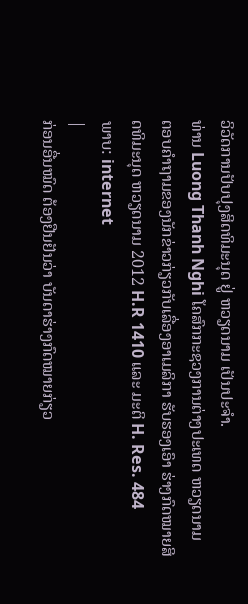ວິວັດການປັບປຸງສິດທິມະນຸດ ຢູ່ ຫວຽດນາມ ເປັນປະຈຳ.
ທ່ານ Luong Thanh Nghi ໂຄສົກກະຊວງການຕ່າງປະເທດ ຫວຽດນາມ
ຕອບຄຳຖາມຂອງນັກຂ່າວກ່ຽວກັບເລື່ອງອາເມລິກາ ຮັບຮອງເອົາ ຮ່າງກົດໝາຍສິດທິມະນຸດ ຫວຽດນາມ 2012 H.R 1410 ແລະ ມະຕິ H. Res. 484
ພາບ: internet
|
ກ່ອນອື່ນໝົດ ຕ້ອງຢືນຢັນວ່າ ບັນດາຮ່າງກົດໝາຍກ່ຽວ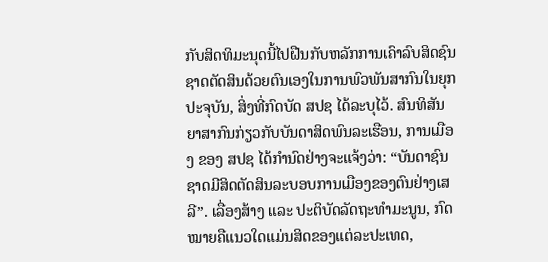ກັບສິດທິມະນຸດນີ້ໄປຝືນກັບຫລັກການເຄົາລົບສິດຊົນຊາດຕັດສິນດ້ວຍຕົນເອງໃນການພົວພັນສາກົນໃນຍຸກປະຈຸບັນ, ສິ່ງທີ່ກົດບັດ ສປຊ ໄດ້ລະບຸໄວ້. ສົນທິສັນຍາສາກົນກ່ຽວກັບບັນດາສິດພົນລະເຮືອນ, ການເມືອງ ຂອງ ສປຊ ໄດ້ກຳນົດຢ່າງຈະແຈ້ງວ່າ: “ບັນດາຊົນຊາດມີສິດຕັດສິນລະບອບການເມືອງຂອງຕົນຢ່າງເສລີ”. ເລື່ອງສ້າງ ແລະ ປະຕິບັດລັດຖະທຳມະນູນ, ກົດໝາຍຄືແນວໃດແມ່ນສິດຂອງແຕ່ລະປະເທດ,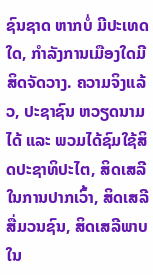ຊົນຊາດ ຫາກບໍ່ ມີປະເທດໃດ, ກຳລັງການເມືອງໃດມີສິດຈັດວາງ. ຄວາມຈິງແລ້ວ, ປະຊາຊົນ ຫວຽດນາມ ໄດ້ ແລະ ພວມໄດ້ຊົມໃຊ້ສິດປະຊາທິປະໄຕ, ສິດເສລີໃນການປາກເວົ້າ, ສິດເສລີສື່ມວນຊົນ, ສິດເສລີພາບໃນ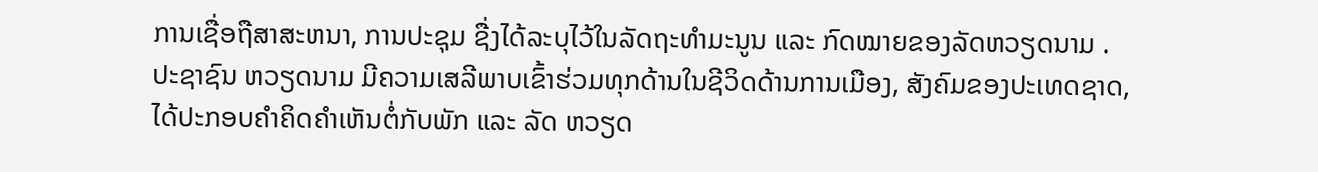ການເຊື່ອຖືສາສະຫນາ, ການປະຊຸມ ຊື່ງໄດ້ລະບຸໄວ້ໃນລັດຖະທຳມະນູນ ແລະ ກົດໝາຍຂອງລັດຫວຽດນາມ . ປະຊາຊົນ ຫວຽດນາມ ມີຄວາມເສລີພາບເຂົ້າຮ່ວມທຸກດ້ານໃນຊີວິດດ້ານການເມືອງ, ສັງຄົມຂອງປະເທດຊາດ, ໄດ້ປະກອບຄຳຄິດຄຳເຫັນຕໍ່ກັບພັກ ແລະ ລັດ ຫວຽດ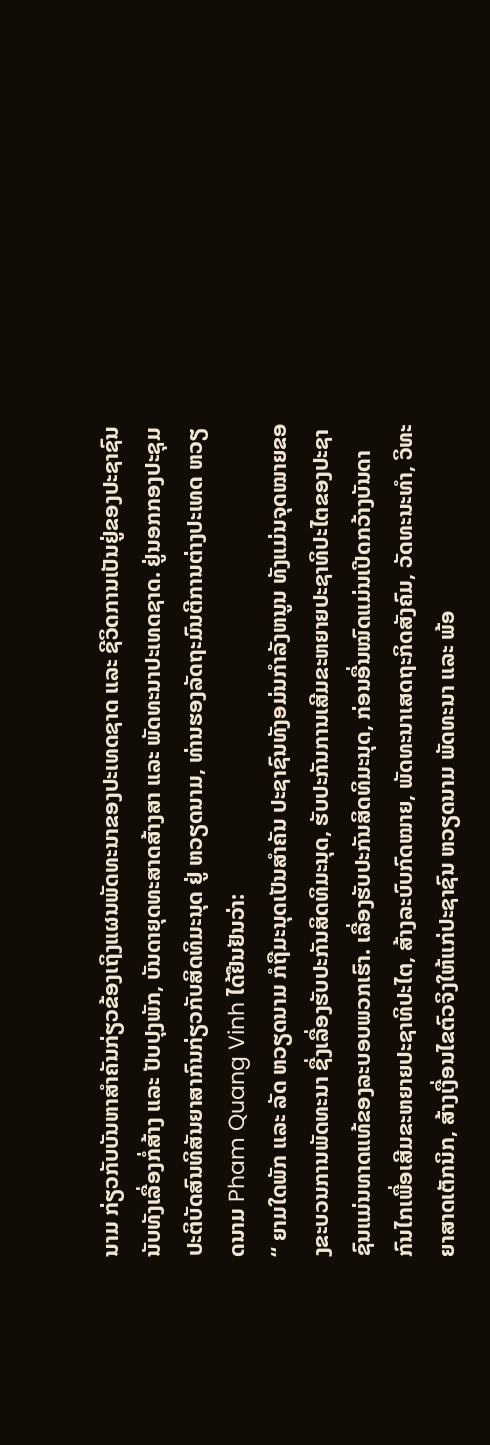ນາມ ກ່ຽວກັບບັນຫາສຳຄັນກ່ຽວຂ້ອງເຖິງແຜນພັດທະນາຂອງປະເທດຊາດ ແລະ ຊີວິດການເປັນຢູ່ຂອງປະຊາຊົນ ນັບທັງເລື່ອງກໍ່ສ້າງ ແລະ ປັບປຸງພັກ, ບັນດາຍຸດທະສາດສ້າງສາ ແລະ ພັດທະນາປະເທດຊາດ. ຢູ່ນອກກອງປະຊຸມປະຕິບັດສົນທິສັນຍາສາກົນກ່ຽວກັບສິດທິມະນຸດ ຢູ່ ຫວຽດນາມ, ທ່ານຮອງລັດຖະມົນຕີການຕ່າງປະເທດ ຫວຽດນາມ Pham Quang Vinh ໄດ້ຢືນຢັນວ່າ:
“ ຍາມໃດພັກ ແລະ ລັດ ຫວຽດນາມ ກໍຖືມະນຸດເປັນສຳຄັນ ປະຊາຊົນທັງອມ່ນກຳລັງຫນູນ ທັງແມ່ນຈຸດໝາຍຂອງຂະບວນການພັດທະນາ ຊື່ງເລື່ອງຮັບປະກັນສິດທິມະນຸດ, ຮັບປະກັນການເສີມຂະຫຍາຍປະຊາທິປະໄຕຂອງປະຊາຊົນແມ່ນທາດແທ້ຂອງລະບອບພວກເຮົາ. ເລື່ອງຮັບປະກັນສິດທິມະນຸດ, ກ່ອນອື່ນໝົດແມ່ນເປີດກວ້າງບັນດາກົນໄກເພື່ອເສີມຂະຫຍາຍປະຊາທິປະໄຕ, ສ້າງລະບົບກົດໝາຍ, ພັດທະນາເສດຖະກິດສັງຄົມ, ວັດທະນະທຳ, ວິທະຍາສາດເຕັກນິກ, ສ້າງເງື່ອນໄຂຕົວຈິງໃຫ້ແກ່ປະຊາຊົນ ຫວຽດນາມ ພັດທະນາ ແລະ ພ້ອ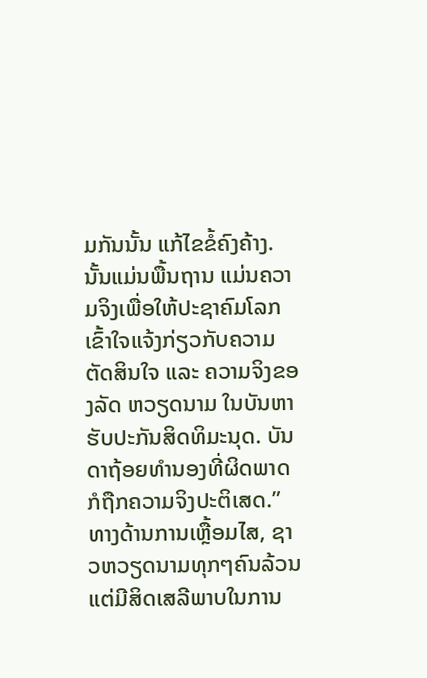ມກັນນັ້ນ ແກ້ໄຂຂໍ້ຄົງຄ້າງ. ນັ້ນແມ່ນພື້ນຖານ ແມ່ນຄວາມຈິງເພື່ອໃຫ້ປະຊາຄົມໂລກເຂົ້າໃຈແຈ້ງກ່ຽວກັບຄວາມຕັດສິນໃຈ ແລະ ຄວາມຈິງຂອງລັດ ຫວຽດນາມ ໃນບັນຫາຮັບປະກັນສິດທິມະນຸດ. ບັນດາຖ້ອຍທຳນອງທີ່ຜິດພາດກໍຖືກຄວາມຈິງປະຕິເສດ.”
ທາງດ້ານການເຫຼື້ອມໄສ, ຊາວຫວຽດນາມທຸກໆຄົນລ້ວນແຕ່ມີສິດເສລີພາບໃນການ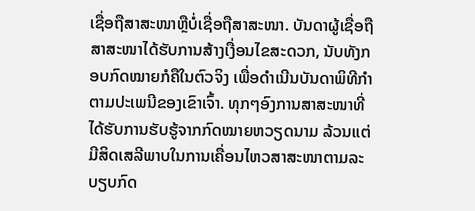ເຊື່ອຖືສາສະໜາຫຼືບໍ່ເຊື່ອຖືສາສະໜາ. ບັນດາຜູ້ເຊື່ອຖືສາສະໜາໄດ້ຮັບການສ້າງເງື່ອນໄຂສະດວກ, ນັບທັງກອບກົດໝາຍກໍຄືໃນຕົວຈິງ ເພື່ອດຳເນີນບັນດາພິທີກຳຕາມປະເພນີຂອງເຂົາເຈົ້າ. ທຸກໆອົງການສາສະໜາທີ່ໄດ້ຮັບການຮັບຮູ້ຈາກກົດໝາຍຫວຽດນາມ ລ້ວນແຕ່ມີສິດເສລີພາບໃນການເຄື່ອນໄຫວສາສະໜາຕາມລະບຽບກົດ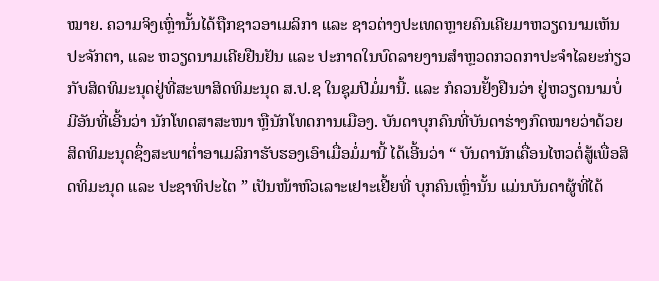ໝາຍ. ຄວາມຈິງເຫຼົ່ານັ້ນໄດ້ຖືກຊາວອາເມລິກາ ແລະ ຊາວຕ່າງປະເທດຫຼາຍຄົນເຄີຍມາຫວຽດນາມເຫັນປະຈັກຕາ, ແລະ ຫວຽດນາມເຄີຍຢືນຢັນ ແລະ ປະກາດໃນບົດລາຍງານສຳຫຼວດກວດກາປະຈຳໄລຍະກ່ຽວກັບສິດທິມະນຸດຢູ່ທີ່ສະພາສິດທິມະນຸດ ສ.ປ.ຊ ໃນຊຸມປີມໍ່ມານີ້. ແລະ ກໍຄວນຢັ້ງຢືນວ່າ ຢູ່ຫວຽດນາມບໍ່ມີອັນທີ່ເອີ້ນວ່າ ນັກໂທດສາສະໜາ ຫຼືນັກໂທດການເມືອງ. ບັນດາບຸກຄົນທີ່ບັນດາຮ່າງກົດໝາຍວ່າດ້ວຍສິດທິມະນຸດຊຶ່ງສະພາຕ່ຳອາເມລິກາຮັບຮອງເອົາເມື່ອມໍ່ມານີ້ ໄດ້ເອີ້ນວ່າ “ ບັນດານັກເຄື່ອນໄຫວຕໍ່ສູ້ເພື່ອສິດທິມະນຸດ ແລະ ປະຊາທິປະໄຕ ” ເປັນໜ້າຫົວເລາະເຢາະເຢີ້ຍທີ່ ບຸກຄົນເຫຼົ່ານັ້ນ ແມ່ນບັນດາຜູ້ທີ່ໄດ້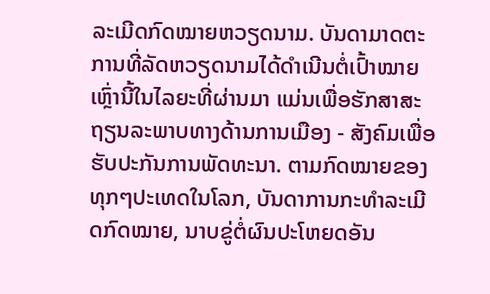ລະເມີດກົດໝາຍຫວຽດນາມ. ບັນດາມາດຕະການທີ່ລັດຫວຽດນາມໄດ້ດຳເນີນຕໍ່ເປົ້າໝາຍເຫຼົ່ານີ້ໃນໄລຍະທີ່ຜ່ານມາ ແມ່ນເພື່ອຮັກສາສະຖຽນລະພາບທາງດ້ານການເມືອງ - ສັງຄົມເພື່ອຮັບປະກັນການພັດທະນາ. ຕາມກົດໝາຍຂອງທຸກໆປະເທດໃນໂລກ, ບັນດາການກະທຳລະເມີດກົດໝາຍ, ນາບຂູ່ຕໍ່ຜົນປະໂຫຍດອັນ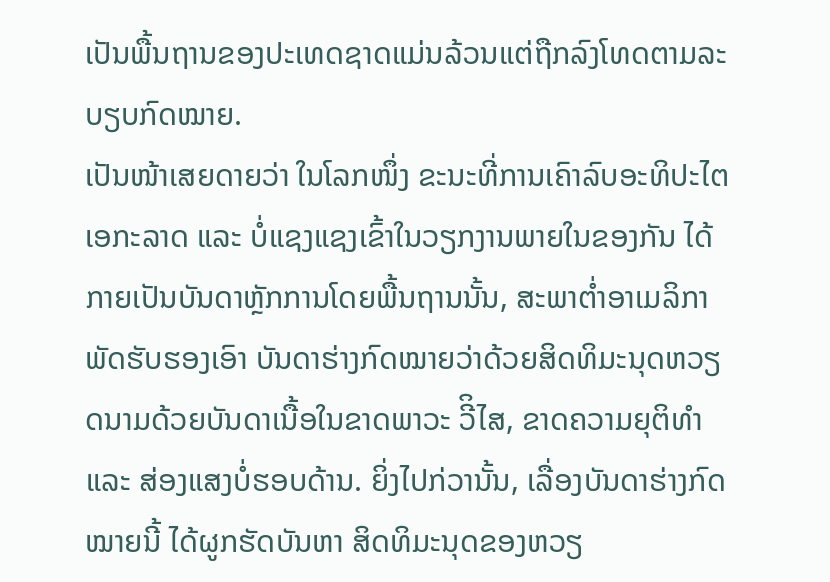ເປັນພື້ນຖານຂອງປະເທດຊາດແມ່ນລ້ວນແຕ່ຖືກລົງໂທດຕາມລະບຽບກົດໝາຍ.
ເປັນໜ້າເສຍດາຍວ່າ ໃນໂລກໜຶ່ງ ຂະນະທີ່ການເຄົາລົບອະທິປະໄຕ ເອກະລາດ ແລະ ບໍ່ແຊງແຊງເຂົ້າໃນວຽກງານພາຍໃນຂອງກັນ ໄດ້ກາຍເປັນບັນດາຫຼັກການໂດຍພື້ນຖານນັ້ນ, ສະພາຕ່ຳອາເມລິກາພັດຮັບຮອງເອົາ ບັນດາຮ່າງກົດໝາຍວ່າດ້ວຍສິດທິມະນຸດຫວຽດນາມດ້ວຍບັນດາເນື້ອໃນຂາດພາວະ ວີິໄສ, ຂາດຄວາມຍຸຕິທຳ ແລະ ສ່ອງແສງບໍ່ຮອບດ້ານ. ຍິ່ງໄປກ່ວານັ້ນ, ເລື່ອງບັນດາຮ່າງກົດໝາຍນີ້ ໄດ້ຜູກຮັດບັນຫາ ສິດທິມະນຸດຂອງຫວຽ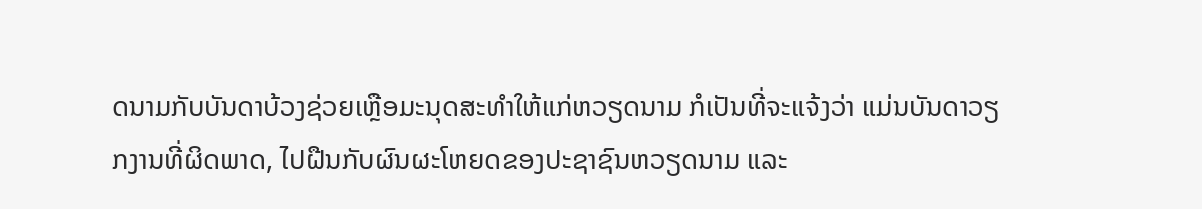ດນາມກັບບັນດາບ້ວງຊ່ວຍເຫຼືອມະນຸດສະທຳໃຫ້ແກ່ຫວຽດນາມ ກໍເປັນທີ່ຈະແຈ້ງວ່າ ແມ່ນບັນດາວຽກງານທີ່ຜິດພາດ, ໄປຝືນກັບຜົນຜະໂຫຍດຂອງປະຊາຊົນຫວຽດນາມ ແລະ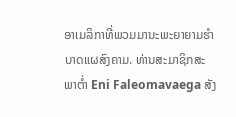ອາເມລິກາທີ່ພວມມານະພະຍາຍາມຮຳບາດແຜສົງຄາມ. ທ່ານສະມາຊິກສະພາຕ່ຳ Eni Faleomavaega ສັງ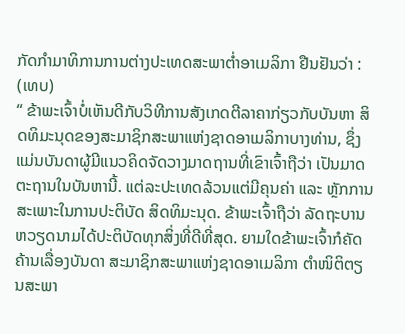ກັດກຳມາທິການການຕ່າງປະເທດສະພາຕ່ຳອາເມລິກາ ຢືນຢັນວ່າ : (ເທບ)
“ ຂ້າພະເຈົ້າບໍ່ເຫັນດີກັບວິທີການສັງເກດຕີລາຄາກ່ຽວກັບບັນຫາ ສິດທິມະນຸດຂອງສະມາຊິກສະພາແຫ່ງຊາດອາເມລິກາບາງທ່ານ, ຊຶ່ງແມ່ນບັນດາຜູ້ມີແນວຄິດຈັດວາງມາດຖານທີ່ເຂົາເຈົ້າຖືວ່າ ເປັນມາດຕະຖານໃນບັນຫານີ້. ແຕ່ລະປະເທດລ້ວນແຕ່ມີຄຸນຄ່າ ແລະ ຫຼັກການສະເພາະໃນການປະຕິບັດ ສິດທິມະນຸດ. ຂ້າພະເຈົ້າຖືວ່າ ລັດຖະບານຫວຽດນາມໄດ້ປະຕິບັດທຸກສິ່ງທີ່ດີທີ່ສຸດ. ຍາມໃດຂ້າພະເຈົ້າກໍຄັດຄ້ານເລື່ອງບັນດາ ສະມາຊິກສະພາແຫ່ງຊາດອາເມລິກາ ຕຳໜິຕິຕຽນສະພາ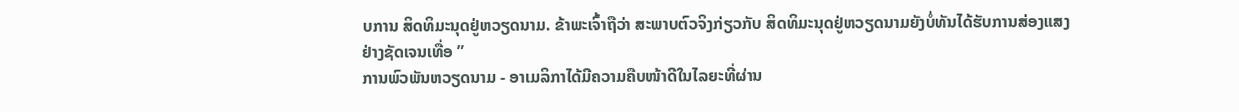ບການ ສິດທິມະນຸດຢູ່ຫວຽດນາມ. ຂ້າພະເຈົ້າຖືວ່າ ສະພາບຕົວຈິງກ່ຽວກັບ ສິດທິມະນຸດຢູ່ຫວຽດນາມຍັງບໍ່ທັນໄດ້ຮັບການສ່ອງແສງຢ່າງຊັດເຈນເທື່ອ ”
ການພົວພັນຫວຽດນາມ - ອາເມລິກາໄດ້ມີຄວາມຄືບໜ້າດີໃນໄລຍະທີ່ຜ່ານ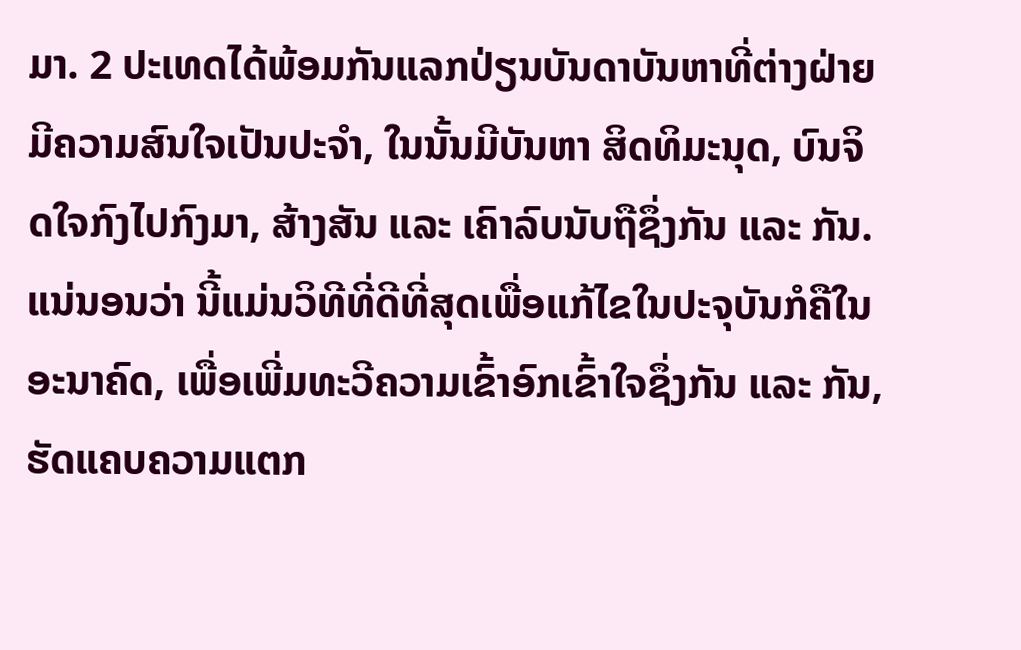ມາ. 2 ປະເທດໄດ້ພ້ອມກັນແລກປ່ຽນບັນດາບັນຫາທີ່ຕ່າງຝ່າຍມີຄວາມສົນໃຈເປັນປະຈຳ, ໃນນັ້ນມີບັນຫາ ສິດທິມະນຸດ, ບົນຈິດໃຈກົງໄປກົງມາ, ສ້າງສັນ ແລະ ເຄົາລົບນັບຖືຊຶ່ງກັນ ແລະ ກັນ. ແນ່ນອນວ່າ ນີ້ແມ່ນວິທີທີ່ດີທີ່ສຸດເພື່ອແກ້ໄຂໃນປະຈຸບັນກໍຄືໃນອະນາຄົດ, ເພື່ອເພີ່ມທະວີຄວາມເຂົ້າອົກເຂົ້າໃຈຊຶ່ງກັນ ແລະ ກັນ, ຮັດແຄບຄວາມແຕກ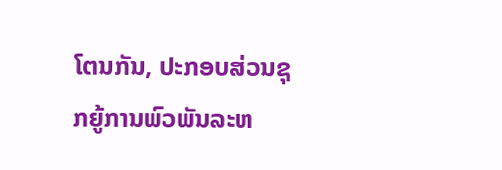ໂຕນກັນ, ປະກອບສ່ວນຊຸກຍູ້ການພົວພັນລະຫ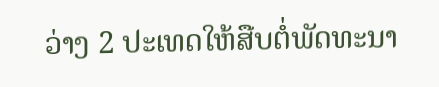ວ່າງ 2 ປະເທດໃຫ້ສືບຕໍ່ພັດທະນາ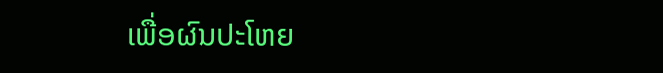ເພື່ອຜົນປະໂຫຍ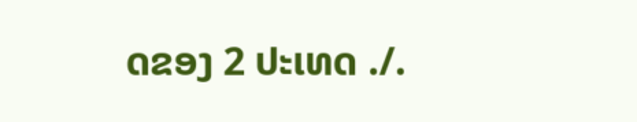ດຂອງ 2 ປະເທດ ./.